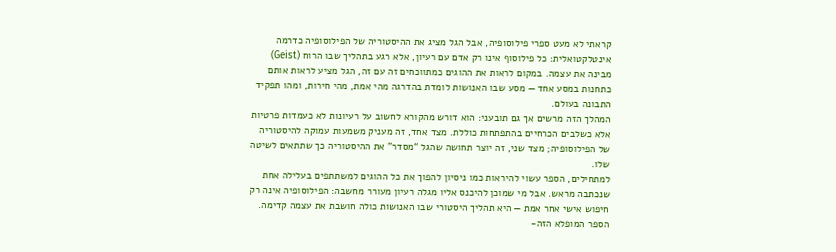קראתי לא מעט ספרי פילוסופיה, אבל הגל מציג את ההיסטוריה של הפילוסופיה כדרמה אינטלקטואלית: כל פילוסוף אינו רק אדם עם רעיון, אלא רגע בתהליך שבו הרוח (Geist) מבינה את עצמה. במקום לראות את ההוגים כמתווכחים זה עם זה, הגל מציע לראות אותם כתחנות במסע אחד — מסע שבו האנושות לומדת בהדרגה מהי אמת, מהי חירות, ומהו תפקיד התבונה בעולם.
המהלך הזה מרשים אך גם תובעני: הוא דורש מהקורא לחשוב על רעיונות לא כעמדות פרטיות אלא כשלבים הכרחיים בהתפתחות כוללת. מצד אחד, זה מעניק משמעות עמוקה להיסטוריה של הפילוסופיה; מצד שני, זה יוצר תחושה שהגל “מסדר” את ההיסטוריה כך שתתאים לשיטה שלו.
למתחילים, הספר עשוי להיראות כמו ניסיון להפוך את כל ההוגים למשתתפים בעלילה אחת שנכתבה מראש. אבל מי שמוכן להיכנס אליו מגלה רעיון מעורר מחשבה: הפילוסופיה אינה רק חיפוש אישי אחר אמת — היא תהליך היסטורי שבו האנושות כולה חושבת את עצמה קדימה.
הספר המופלא הזה-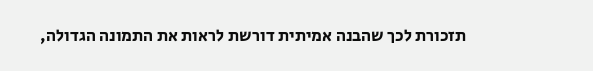תזכורת לכך שהבנה אמיתית דורשת לראות את התמונה הגדולה,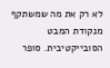לא רק את מה שמשתקף מנקודת המבט הסובייקטיבית. סופר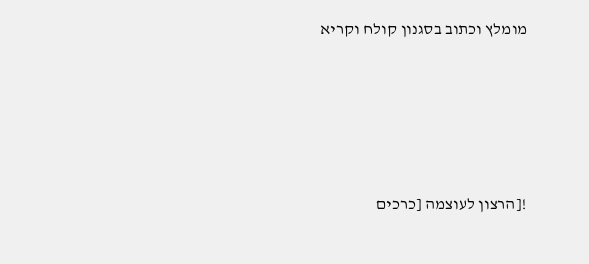מומלץ וכתוב בסגנון קולח וקריא





![הרצון לעוצמה [כרכים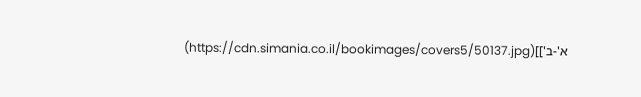א'-ב']](https://cdn.simania.co.il/bookimages/covers5/50137.jpg)